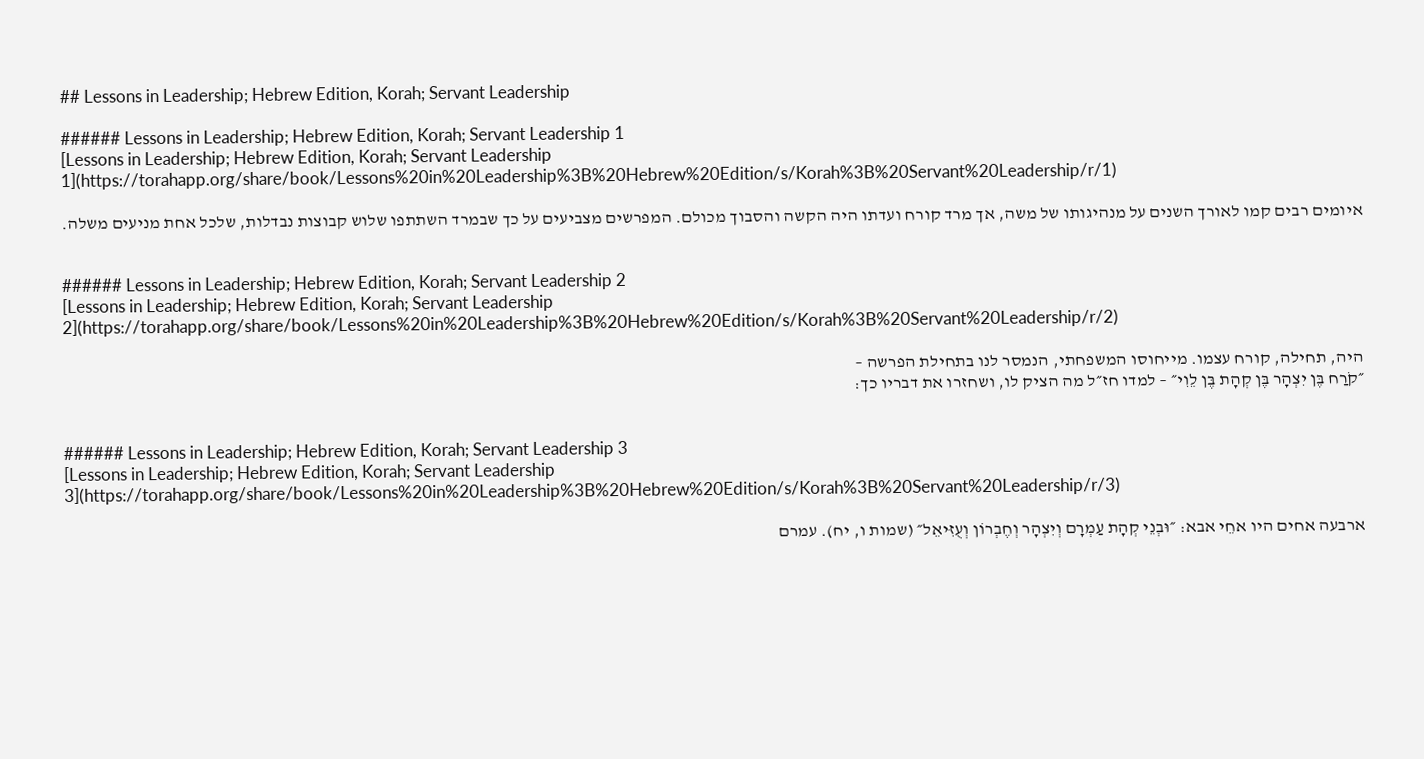## Lessons in Leadership; Hebrew Edition, Korah; Servant Leadership

###### Lessons in Leadership; Hebrew Edition, Korah; Servant Leadership 1
[Lessons in Leadership; Hebrew Edition, Korah; Servant Leadership 1](https://torahapp.org/share/book/Lessons%20in%20Leadership%3B%20Hebrew%20Edition/s/Korah%3B%20Servant%20Leadership/r/1)

איומים רבים קמו לאורך השנים על מנהיגותו של משה, אך מרד קורח ועדתו היה הקשה והסבוך מכולם. המפרשים מצביעים על כך שבמרד השתתפו שלוש קבוצות נבדלות, שלכל אחת מניעים משלה.


###### Lessons in Leadership; Hebrew Edition, Korah; Servant Leadership 2
[Lessons in Leadership; Hebrew Edition, Korah; Servant Leadership 2](https://torahapp.org/share/book/Lessons%20in%20Leadership%3B%20Hebrew%20Edition/s/Korah%3B%20Servant%20Leadership/r/2)

היה, תחילה, קורח עצמו. מייחוסו המשפחתי, הנמסר לנו בתחילת הפרשה –
״קֹרַח בֶּן יִצְהָר בֶּן קְהָת בֶּן לֵוִי״ – למדו חז״ל מה הציק לו, ושחזרו את דבריו כך:


###### Lessons in Leadership; Hebrew Edition, Korah; Servant Leadership 3
[Lessons in Leadership; Hebrew Edition, Korah; Servant Leadership 3](https://torahapp.org/share/book/Lessons%20in%20Leadership%3B%20Hebrew%20Edition/s/Korah%3B%20Servant%20Leadership/r/3)

ארבעה אחים היו אחֵי אבא: ״וּבְנֵי קְהָת עַמְרָם וְיִצְהָר וְחֶבְרוֹן וְעֻזִּיאֵל״ (שמות ו, יח). עמרם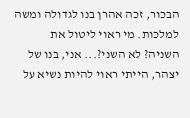הבכור, זכה אהרן בנו לגדולה ומשה למלכות. מי ראוי ליטול את השניה? לא השני?... אני, בנו של יצהר, הייתי ראוי להיות נשיא על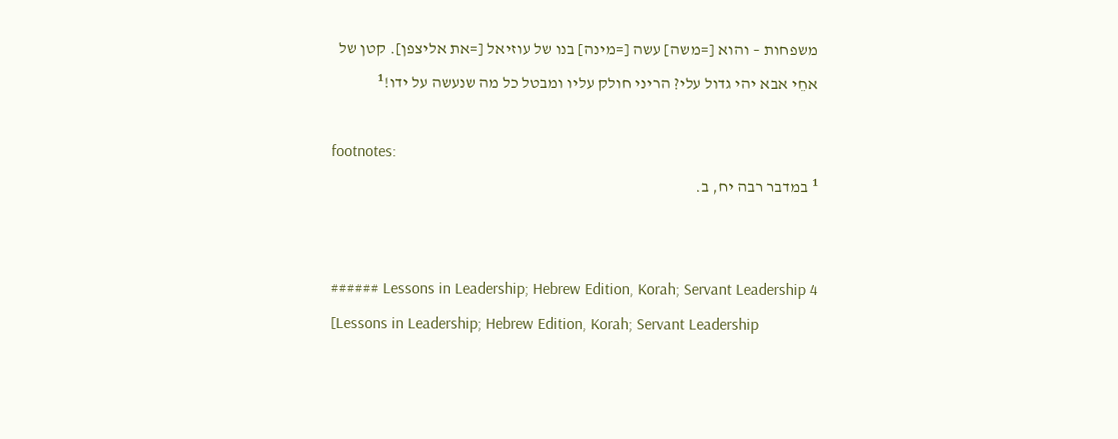משפחות – והוא [=משה] עשה [=מינה] בנו של עוזיאל [=את אליצפן]. קטן של אחֵי אבא יהי גדול עלי? הריני חולק עליו ומבטל כל מה שנעשה על ידו!¹

footnotes:
¹ במדבר רבה יח, ב.


###### Lessons in Leadership; Hebrew Edition, Korah; Servant Leadership 4
[Lessons in Leadership; Hebrew Edition, Korah; Servant Leadership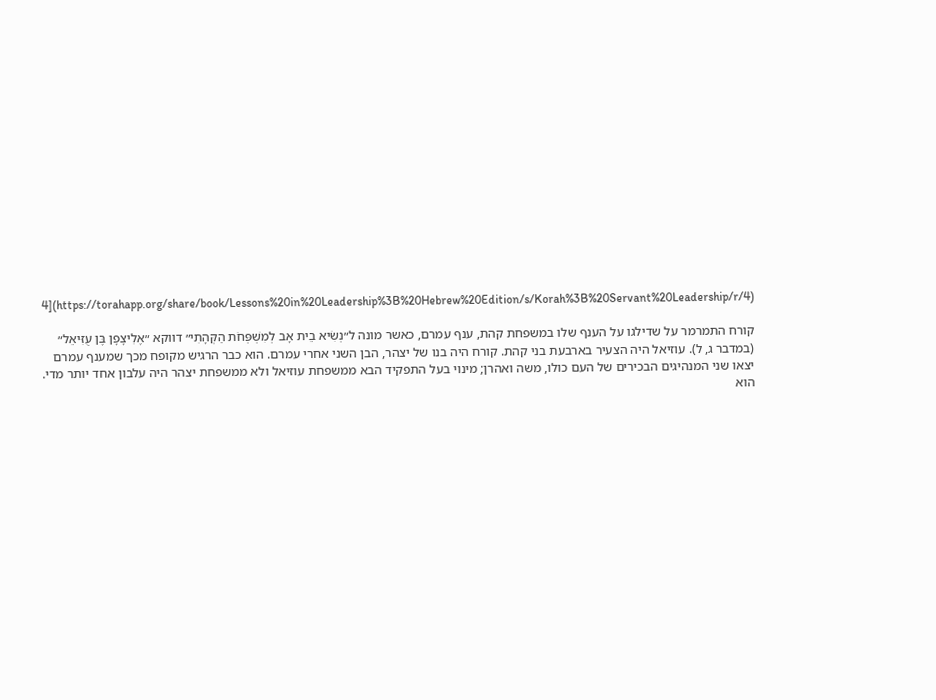4](https://torahapp.org/share/book/Lessons%20in%20Leadership%3B%20Hebrew%20Edition/s/Korah%3B%20Servant%20Leadership/r/4)

קורח התמרמר על שדילגו על הענף שלו במשפחת קהת, ענף עמרם, כאשר מונה ל״נְשִׂיא בֵית אָב לְמִשְׁפְּחֹת הַקְּהָתִי״ דווקא ״אֶלִיצָפָן בֶּן עֻזִּיאֵל״ (במדבר ג, ל). עוזיאל היה הצעיר בארבעת בני קהת. קורח היה בנו של יצהר, הבן השני אחרי עמרם. הוא כבר הרגיש מקופח מכך שמענף עמרם יצאו שני המנהיגים הבכירים של העם כולו, משה ואהרן; מינוי בעל התפקיד הבא ממשפחת עוזיאל ולא ממשפחת יצהר היה עלבון אחד יותר מדי. הוא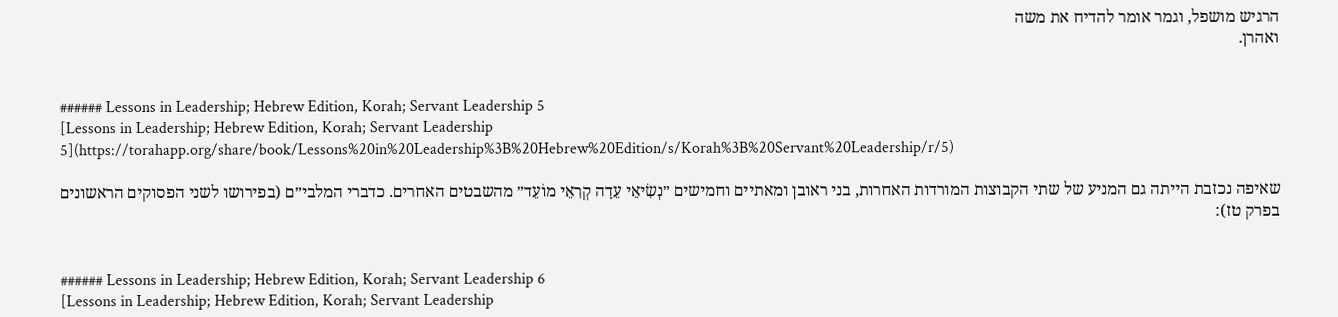הרגיש מושפל, וגמר אומר להדיח את משה
ואהרן.


###### Lessons in Leadership; Hebrew Edition, Korah; Servant Leadership 5
[Lessons in Leadership; Hebrew Edition, Korah; Servant Leadership 5](https://torahapp.org/share/book/Lessons%20in%20Leadership%3B%20Hebrew%20Edition/s/Korah%3B%20Servant%20Leadership/r/5)

שאיפה נכזבת הייתה גם המניע של שתי הקבוצות המורדות האחרות, בני ראובן ומאתיים וחמישים ״נְשִׂיאֵי עֵדָה קְרִאֵי מוֹעֵד״ מהשבטים האחרים. כדברי המלבי״ם (בפירושו לשני הפסוקים הראשונים בפרק טז):


###### Lessons in Leadership; Hebrew Edition, Korah; Servant Leadership 6
[Lessons in Leadership; Hebrew Edition, Korah; Servant Leadership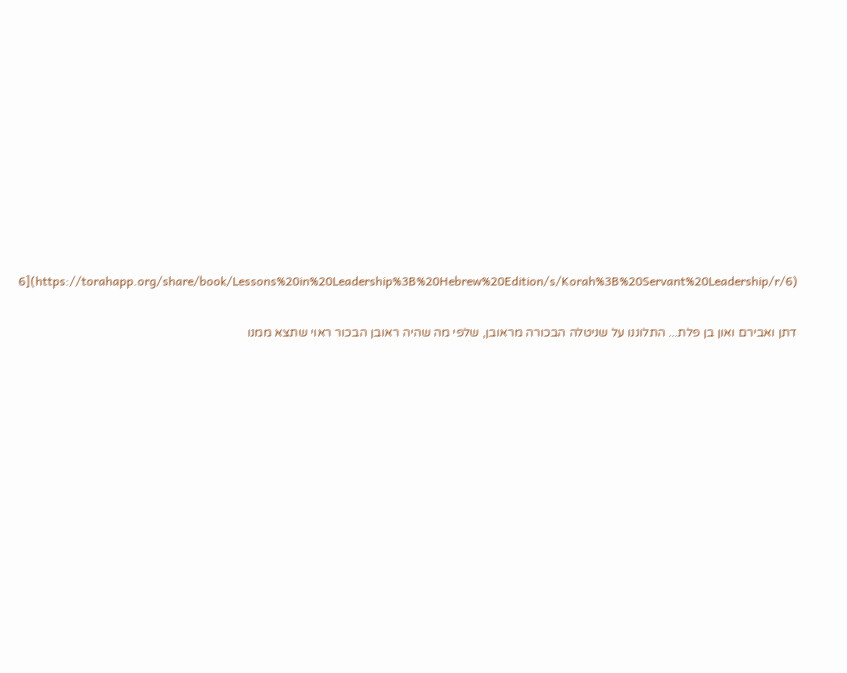6](https://torahapp.org/share/book/Lessons%20in%20Leadership%3B%20Hebrew%20Edition/s/Korah%3B%20Servant%20Leadership/r/6)

דתן ואבירם ואון בן פלת... התלוננו על שניטלה הבכורה מראובן, שלפי מה שהיה ראובן הבכור ראוי שתצא ממנו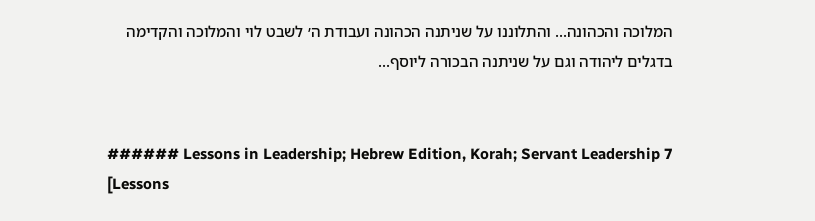המלוכה והכהונה... והתלוננו על שניתנה הכהונה ועבודת ה׳ לשבט לוי והמלוכה והקדימה בדגלים ליהודה וגם על שניתנה הבכורה ליוסף...


###### Lessons in Leadership; Hebrew Edition, Korah; Servant Leadership 7
[Lessons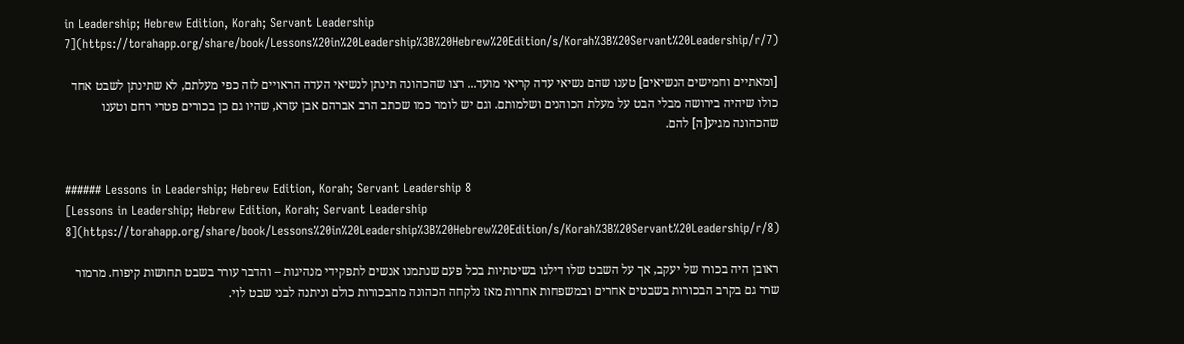in Leadership; Hebrew Edition, Korah; Servant Leadership 7](https://torahapp.org/share/book/Lessons%20in%20Leadership%3B%20Hebrew%20Edition/s/Korah%3B%20Servant%20Leadership/r/7)

[ומאתיים וחמישים הנשיאים] טענו שהם נשיאי עדה קריאי מועד... רצו שהכהונה תינתן לנשיאי העדה הראויים לזה כפי מעלתם, לא שתינתן לשבט אחד כולו שיהיה בירושה מבלי הבט על מעלת הכוהנים ושלמותם. וגם יש לומר כמו שכתב הרב אברהם אבן עזרא, שהיו גם כן בכורים פטרי רחם וטענו שהכהונה מגיע[ה] להם.


###### Lessons in Leadership; Hebrew Edition, Korah; Servant Leadership 8
[Lessons in Leadership; Hebrew Edition, Korah; Servant Leadership 8](https://torahapp.org/share/book/Lessons%20in%20Leadership%3B%20Hebrew%20Edition/s/Korah%3B%20Servant%20Leadership/r/8)

ראובן היה בכורו של יעקב, אך על השבט שלו דילגו בשיטתיות בכל פעם שנתמנו אנשים לתפקידי מנהיגות – והדבר עורר בשבט תחושות קיפוח. מרמור שרר גם בקרב הבכורות בשבטים אחרים ובמשפחות אחרות מאז נלקחה הכהונה מהבכורות כולם וניתנה לבני שבט לוי.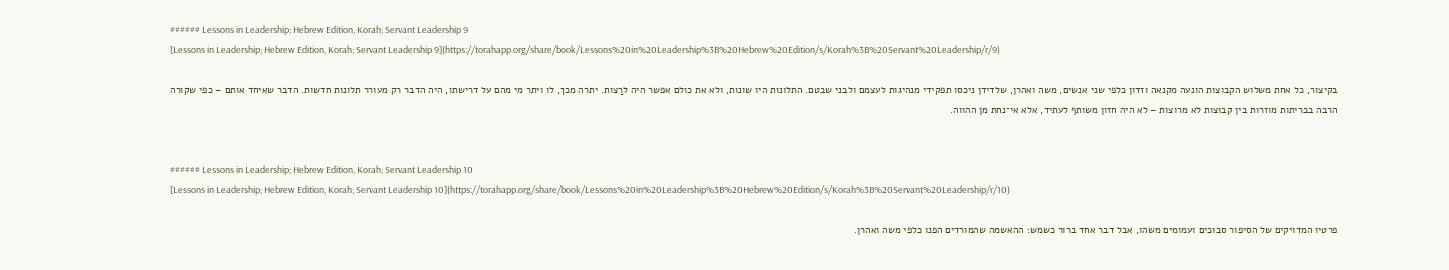###### Lessons in Leadership; Hebrew Edition, Korah; Servant Leadership 9
[Lessons in Leadership; Hebrew Edition, Korah; Servant Leadership 9](https://torahapp.org/share/book/Lessons%20in%20Leadership%3B%20Hebrew%20Edition/s/Korah%3B%20Servant%20Leadership/r/9)

בקיצור, כל אחת משלוש הקבוצות הונעה מקנאה וזדון כלפי שני אנשים, משה ואהרן, שלדידן ניכסו תפקידי מנהיגות לעצמם ולבני שבטם. התלונות היו שונות, ולא את כולם אפשר היה לרַצות. יתרה מכך, לו ויתר מי מהם על דרישתו, היה הדבר רק מעורר תלונות חדשות. הדבר שאיחד אותם – כפי שקורה הרבה בבריתות מוזרות בין קבוצות לא מרוצות – לא היה חזון משותף לעתיד, אלא אי־נחת מן ההווה.


###### Lessons in Leadership; Hebrew Edition, Korah; Servant Leadership 10
[Lessons in Leadership; Hebrew Edition, Korah; Servant Leadership 10](https://torahapp.org/share/book/Lessons%20in%20Leadership%3B%20Hebrew%20Edition/s/Korah%3B%20Servant%20Leadership/r/10)

פרטיו המדויקים של הסיפור סבוכים ועמומים משהו, אבל דבר אחד ברור כשמש: ההאשמה שהמורדים הפנו כלפי משה ואהרן.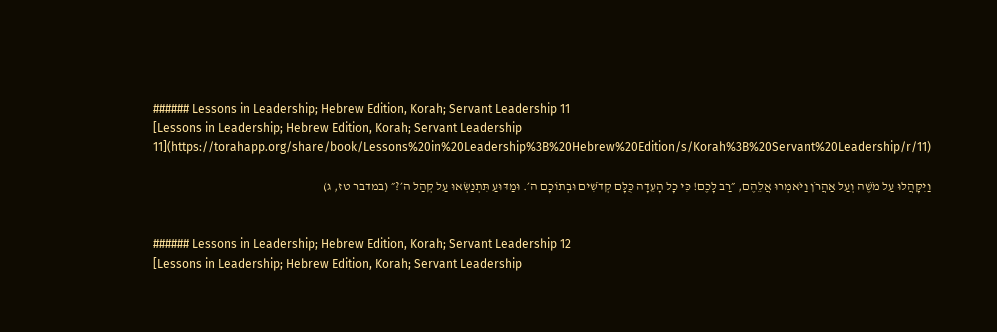###### Lessons in Leadership; Hebrew Edition, Korah; Servant Leadership 11
[Lessons in Leadership; Hebrew Edition, Korah; Servant Leadership 11](https://torahapp.org/share/book/Lessons%20in%20Leadership%3B%20Hebrew%20Edition/s/Korah%3B%20Servant%20Leadership/r/11)

וַיִּקָּהֲלוּ עַל מֹשֶׁה וְעַל אַהֲרֹן וַיֹּאמְרוּ אֲלֵהֶם, ״רַב לָכֶם! כִּי כָל הָעֵדָה כֻּלָּם קְדֹשִׁים וּבְתוֹכָם ה׳. וּמַדּוּעַ תִּתְנַשְּׂאוּ עַל קְהַל ה׳?״ (במדבר טז, ג)


###### Lessons in Leadership; Hebrew Edition, Korah; Servant Leadership 12
[Lessons in Leadership; Hebrew Edition, Korah; Servant Leadership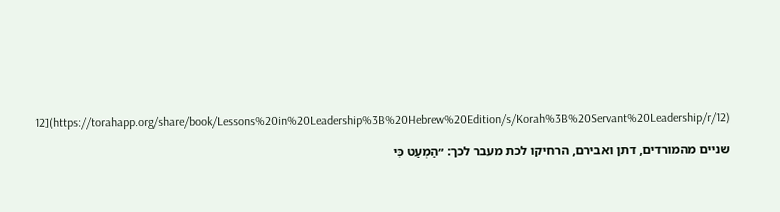12](https://torahapp.org/share/book/Lessons%20in%20Leadership%3B%20Hebrew%20Edition/s/Korah%3B%20Servant%20Leadership/r/12)

שניים מהמורדים, דתן ואבירם, הרחיקו לכת מעבר לכך: ״הַמְעַט כִּי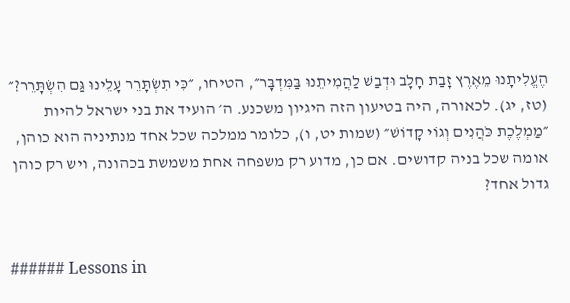הֶעֱלִיתָנוּ מֵאֶרֶץ זָבַת חָלָב וּדְבַשׁ לַהֲמִיתֵנוּ בַּמִּדְבָּר״, הטיחו, ״כִּי תִשְׂתָּרֵר עָלֵינוּ גַּם הִשְׂתָּרֵר?״ (טז, יג). לכאורה, היה בטיעון הזה היגיון משכנע. ה׳ הועיד את בני ישראל להיות ״מַמְלֶכֶת כֹּהֲנִים וְגוֹי קָדוֹשׁ״ (שמות יט, ו), כלומר ממלכה שכל אחד מנתיניה הוא כוהן, אומה שכל בניה קדושים. אם כן, מדוע רק משפחה אחת משמשת בכהונה, ויש רק כוהן גדול אחד?


###### Lessons in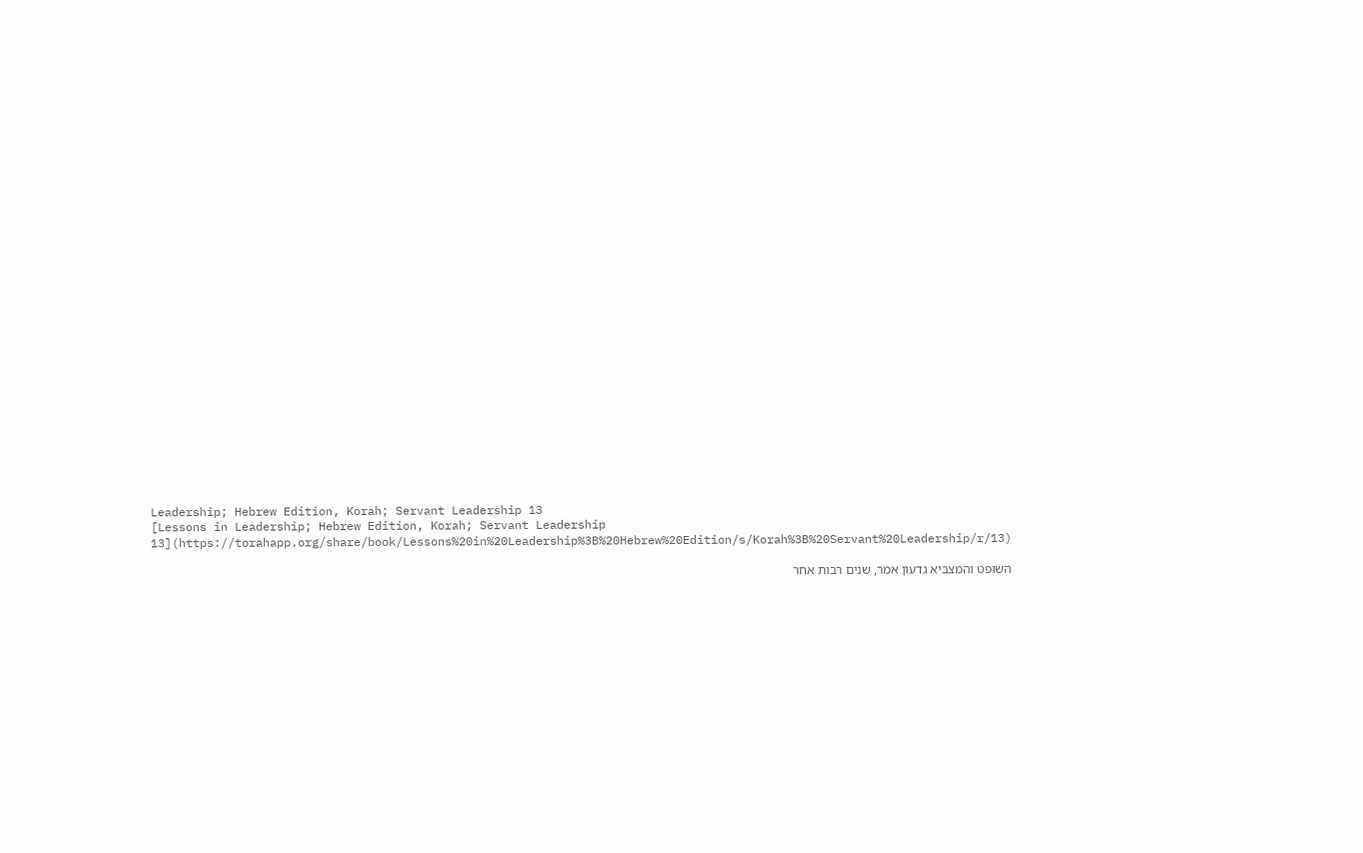Leadership; Hebrew Edition, Korah; Servant Leadership 13
[Lessons in Leadership; Hebrew Edition, Korah; Servant Leadership 13](https://torahapp.org/share/book/Lessons%20in%20Leadership%3B%20Hebrew%20Edition/s/Korah%3B%20Servant%20Leadership/r/13)

השופט והמצביא גדעון אמר, שנים רבות אחר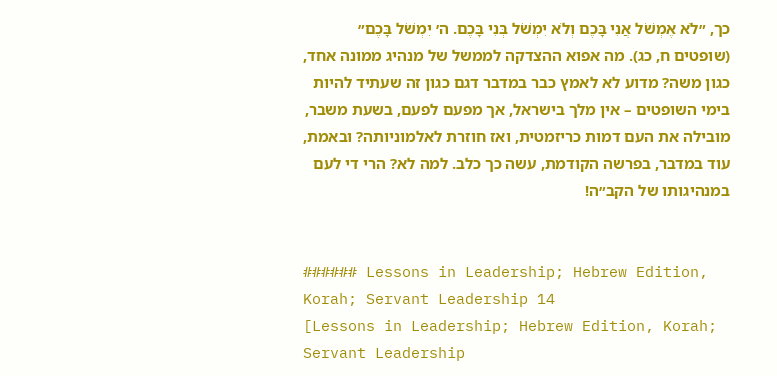כך, ״לֹא אֶמְשֹׁל אֲנִי בָּכֶם וְלֹא יִמְשֹׁל בְּנִי בָּכֶם. ה׳ יִמְשֹׁל בָּכֶם״ (שופטים ח, כג). מה אפוא ההצדקה לממשל של מנהיג ממונה אחד, כגון משה? מדוע לא לאמץ כבר במדבר דגם כגון זה שעתיד להיות בימי השופטים – אין מלך בישראל, אך מפעם לפעם, בשעת משבר, מובילה את העם דמות כריזמטית, ואז חוזרת לאלמוניותה? ובאמת, עוד במדבר, בפרשה הקודמת, עשה כך כלב. למה לא? הרי די לעם במנהיגותו של הקב״ה!


###### Lessons in Leadership; Hebrew Edition, Korah; Servant Leadership 14
[Lessons in Leadership; Hebrew Edition, Korah; Servant Leadership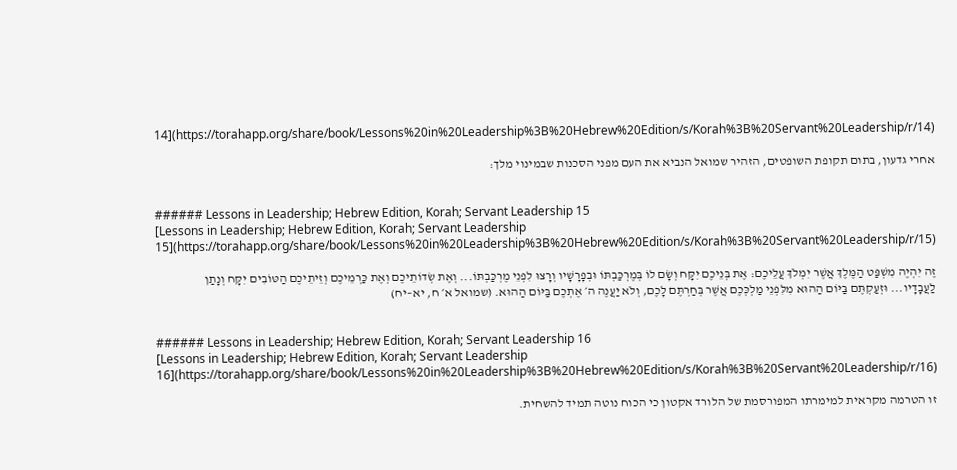14](https://torahapp.org/share/book/Lessons%20in%20Leadership%3B%20Hebrew%20Edition/s/Korah%3B%20Servant%20Leadership/r/14)

אחרי גדעון, בתום תקופת השופטים, הזהיר שמואל הנביא את העם מפני הסכנות שבמינוי מלך:


###### Lessons in Leadership; Hebrew Edition, Korah; Servant Leadership 15
[Lessons in Leadership; Hebrew Edition, Korah; Servant Leadership 15](https://torahapp.org/share/book/Lessons%20in%20Leadership%3B%20Hebrew%20Edition/s/Korah%3B%20Servant%20Leadership/r/15)

זֶה יִהְיֶה מִשְׁפַּט הַמֶּלֶךְ אֲשֶׁר יִמְלֹךְ עֲלֵיכֶם: אֶת בְּנֵיכֶם יִקָּח וְשָׂם לוֹ בְּמֶרְכַּבְתּוֹ וּבְפָרָשָׁיו וְרָצוּ לִפְנֵי מֶרְכַּבְתּוֹ... וְאֶת שְׂדוֹתֵיכֶם וְאֶת כַּרְמֵיכֶם וְזֵיתֵיכֶם הַטּוֹבִים יִקָּח וְנָתַן לַעֲבָדָיו... וּזְעַקְתֶּם בַּיּוֹם הַהוּא מִלִּפְנֵי מַלְכְּכֶם אֲשֶׁר בְּחַרְתֶּם לָכֶם, וְלֹא יַעֲנֶה ה׳ אֶתְכֶם בַּיּוֹם הַהוּא. (שמואל א׳ ח, יא–יח)


###### Lessons in Leadership; Hebrew Edition, Korah; Servant Leadership 16
[Lessons in Leadership; Hebrew Edition, Korah; Servant Leadership 16](https://torahapp.org/share/book/Lessons%20in%20Leadership%3B%20Hebrew%20Edition/s/Korah%3B%20Servant%20Leadership/r/16)

זו הטרמה מקראית למימרתו המפורסמת של הלורד אקטון כי הכוח נוטה תמיד להשחית.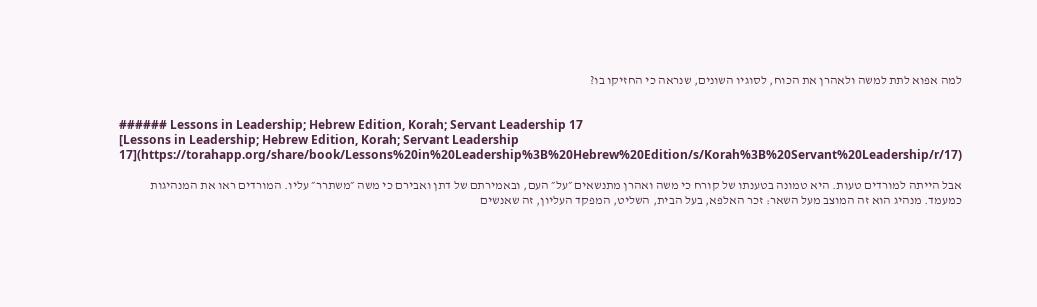למה אפוא לתת למשה ולאהרן את הכוח, לסוגיו השונים, שנראה כי החזיקו בו?


###### Lessons in Leadership; Hebrew Edition, Korah; Servant Leadership 17
[Lessons in Leadership; Hebrew Edition, Korah; Servant Leadership 17](https://torahapp.org/share/book/Lessons%20in%20Leadership%3B%20Hebrew%20Edition/s/Korah%3B%20Servant%20Leadership/r/17)

אבל הייתה למורדים טעות. היא טמונה בטענתו של קורח כי משה ואהרן מתנשאים ״על״ העם, ובאמירתם של דתן ואבירם כי משה ״משתרר״ עליו. המורדים ראו את המנהיגות כמעמד. מנהיג הוא זה המוצב מעל השאר: זכר האלפא, בעל הבית, השליט, המפקד העליון, זה שאנשים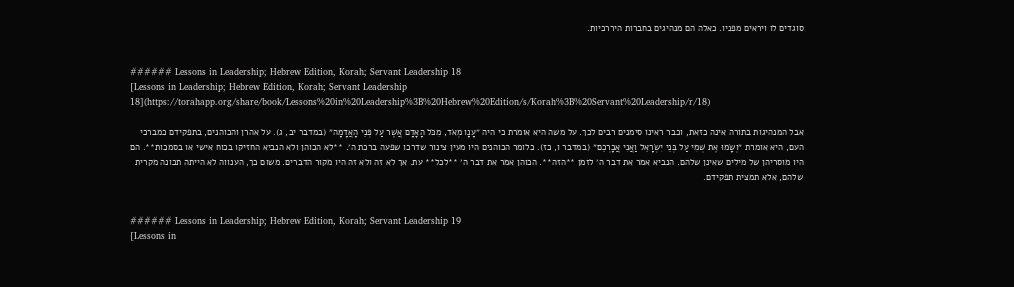סוגדים לו ויראים מפניו. כאלה הם מנהיגים בחברות היררכיות.


###### Lessons in Leadership; Hebrew Edition, Korah; Servant Leadership 18
[Lessons in Leadership; Hebrew Edition, Korah; Servant Leadership 18](https://torahapp.org/share/book/Lessons%20in%20Leadership%3B%20Hebrew%20Edition/s/Korah%3B%20Servant%20Leadership/r/18)

אבל המנהיגות בתורה אינה כזאת, וכבר ראינו סימנים רבים לכך. על משה היא אומרת כי היה ״עָנָו מְאֹד, מִכֹּל הָאָדָם אֲשֶׁר עַל פְּנֵי הָאֲדָמָה״ (במדבר יב, ג). על אהרן והכוהנים, בתפקידם כמברכי העם, היא אומרת ״וְשָׂמוּ אֶת שְׁמִי עַל בְּנֵי יִשְׂרָאֵל וַאֲנִי אֲבָרְכֵם״ (במדבר ו, כז). כלומר הכוהנים היו מעין צינור שדרכו שפעה ברכת ה׳. **לא הכוהן ולא הנביא החזיקו בכוח אישי או בסמכות**. הם היו מוסריהן של מילים שאינן שלהם. הנביא אמר את דבר ה׳ לזמן **הזה**. הכוהן אמר את דבר ה׳ **לכל** עת. אך לא זה ולא זה היו מקור הדברים. משום כך, הענווה לא הייתה תכונה מקרית שלהם, אלא תמצית תפקידם.


###### Lessons in Leadership; Hebrew Edition, Korah; Servant Leadership 19
[Lessons in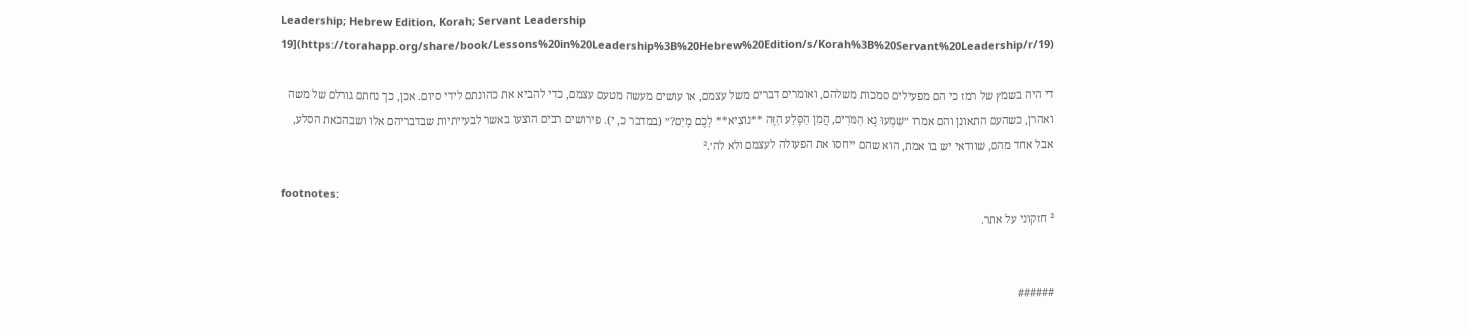Leadership; Hebrew Edition, Korah; Servant Leadership 19](https://torahapp.org/share/book/Lessons%20in%20Leadership%3B%20Hebrew%20Edition/s/Korah%3B%20Servant%20Leadership/r/19)

די היה בשמץ של רמז כי הם מפעילים סמכות משלהם, ואומרים דברים משל עצמם, או עושים מעשה מטעם עצמם, כדי להביא את כהונתם לידי סיום. אכן, כך נחתם גורלם של משה ואהרן, כשהעם התאונן והם אמרו ״שִׁמְעוּ נָא הַמֹּרִים, הֲמִן הַסֶּלַע הַזֶּה **נוֹצִיא** לָכֶם מָיִם?״ (במדבר כ, י). פירושים רבים הוצעו באשר לבעייתיות שבדבריהם אלו ושבהכאת הסלע, אבל אחד מהם, שוודאי יש בו אמת, הוא שהם ייחסו את הפעולה לעצמם ולא לה׳.²

footnotes:
² חזקוני על אתר.


######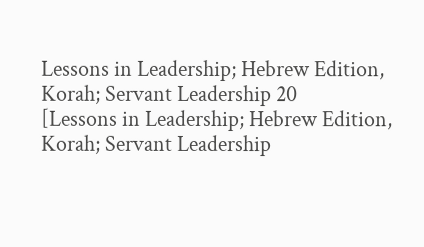Lessons in Leadership; Hebrew Edition, Korah; Servant Leadership 20
[Lessons in Leadership; Hebrew Edition, Korah; Servant Leadership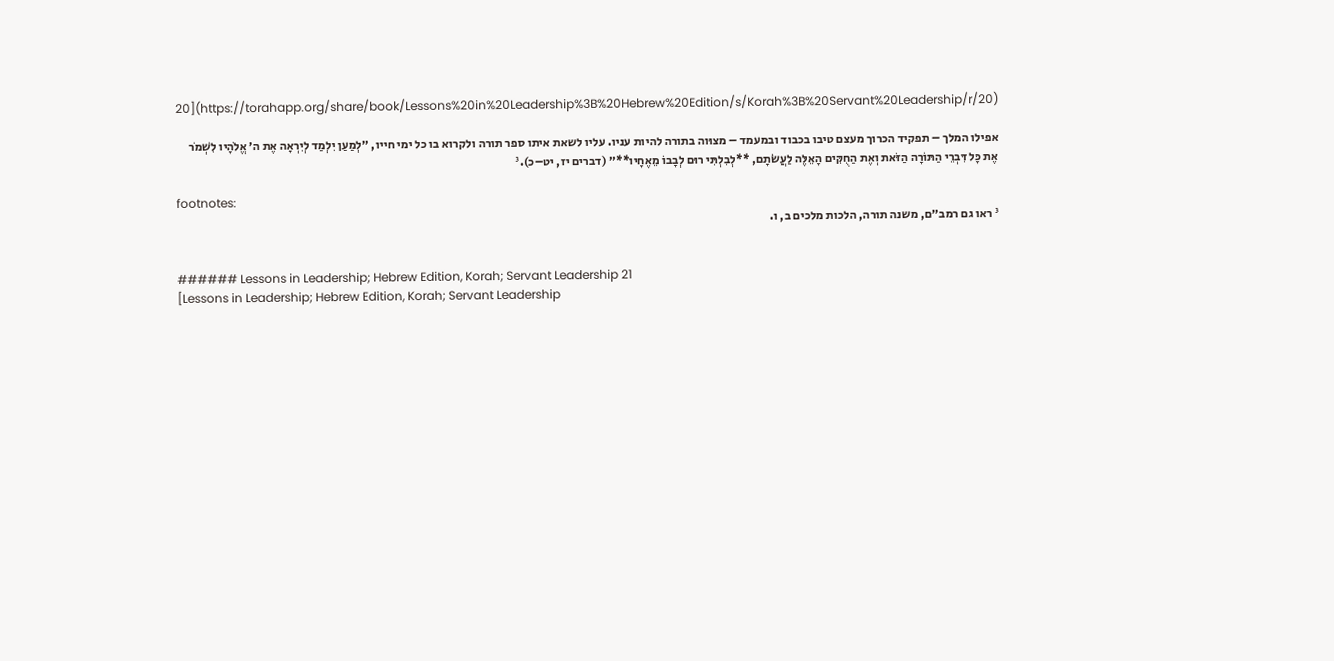20](https://torahapp.org/share/book/Lessons%20in%20Leadership%3B%20Hebrew%20Edition/s/Korah%3B%20Servant%20Leadership/r/20)

אפילו המלך – תפקיד הכרוך מעצם טיבו בכבוד ובמעמד – מצוּוה בתורה להיות עניו. עליו לשאת איתו ספר תורה ולקרוא בו כל ימי חייו, ״לְמַעַן יִלְמַד לְיִרְאָה אֶת ה׳ אֱלֹהָיו לִשְׁמֹר אֶת כָּל דִּבְרֵי הַתּוֹרָה הַזֹּאת וְאֶת הַחֻקִּים הָאֵלֶּה לַעֲשֹׂתָם, **לְבִלְתִּי רוּם לְבָבוֹ מֵאֶחָיו**״ (דברים יז, יט–כ).³

footnotes:
³ ראו גם רמב״ם, משנה תורה, הלכות מלכים ב, ו.


###### Lessons in Leadership; Hebrew Edition, Korah; Servant Leadership 21
[Lessons in Leadership; Hebrew Edition, Korah; Servant Leadership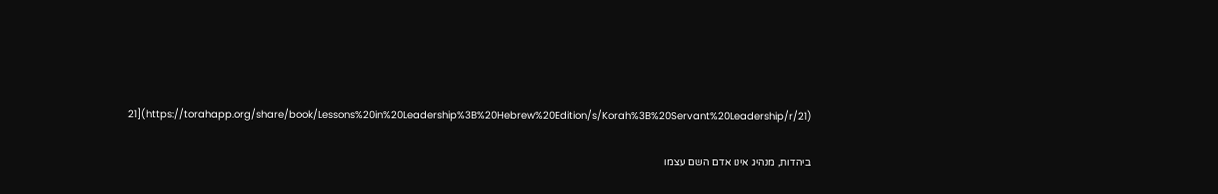21](https://torahapp.org/share/book/Lessons%20in%20Leadership%3B%20Hebrew%20Edition/s/Korah%3B%20Servant%20Leadership/r/21)

ביהדות, מנהיג אינו אדם השם עצמו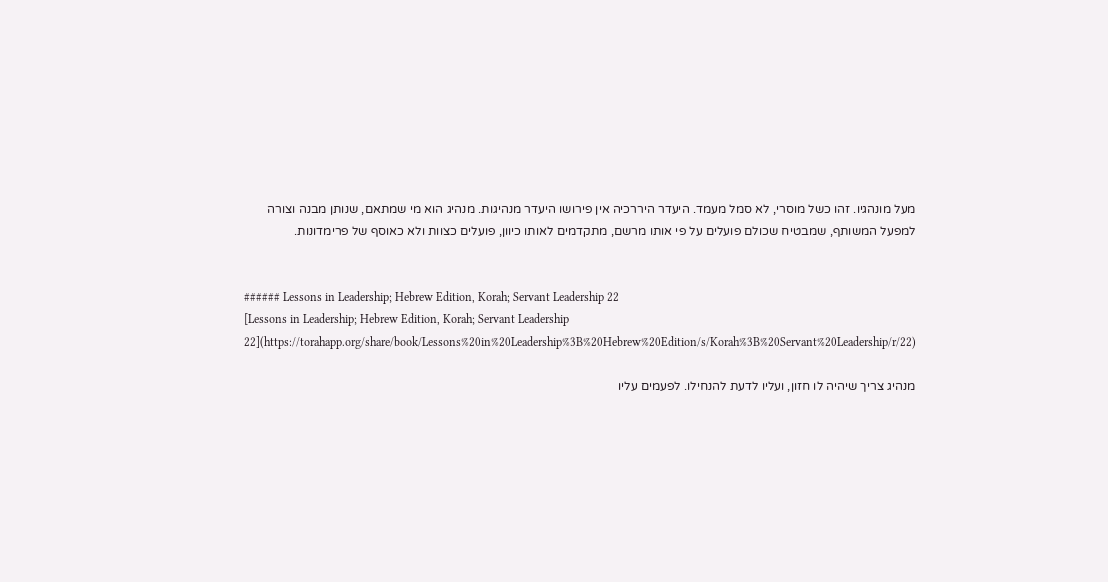מעל מונהגיו. זהו כשל מוסרי, לא סמל מעמד. היעדר היררכיה אין פירושו היעדר מנהיגות. מנהיג הוא מי שמתאם, שנותן מבנה וצורה למפעל המשותף, שמבטיח שכולם פועלים על פי אותו מרשם, מתקדמים לאותו כיוון, פועלים כצוות ולא כאוסף של פרימדונות.


###### Lessons in Leadership; Hebrew Edition, Korah; Servant Leadership 22
[Lessons in Leadership; Hebrew Edition, Korah; Servant Leadership 22](https://torahapp.org/share/book/Lessons%20in%20Leadership%3B%20Hebrew%20Edition/s/Korah%3B%20Servant%20Leadership/r/22)

מנהיג צריך שיהיה לו חזון, ועליו לדעת להנחילו. לפעמים עליו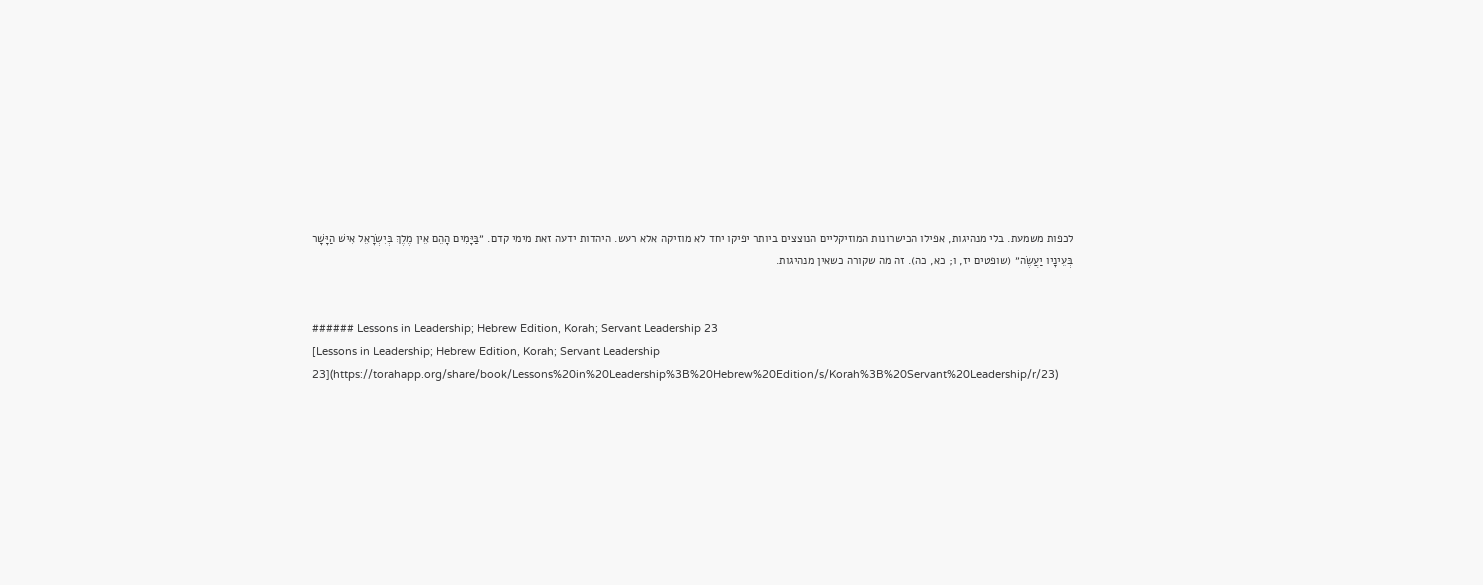לכפות משמעת. בלי מנהיגות, אפילו הכישרונות המוזיקליים הנוצצים ביותר יפיקו יחד לא מוזיקה אלא רעש. היהדות ידעה זאת מימי קדם. ״בַּיָּמִים הָהֵם אֵין מֶלֶךְ בְּיִשְׂרָאֵל אִישׁ הַיָּשָׁר בְּעֵינָיו יַעֲשֶׂה״ (שופטים יז, ו; כא, כה). זה מה שקורה כשאין מנהיגות.


###### Lessons in Leadership; Hebrew Edition, Korah; Servant Leadership 23
[Lessons in Leadership; Hebrew Edition, Korah; Servant Leadership 23](https://torahapp.org/share/book/Lessons%20in%20Leadership%3B%20Hebrew%20Edition/s/Korah%3B%20Servant%20Leadership/r/23)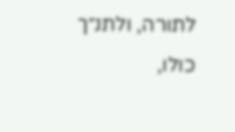לתורה, ולתנ״ך כולו,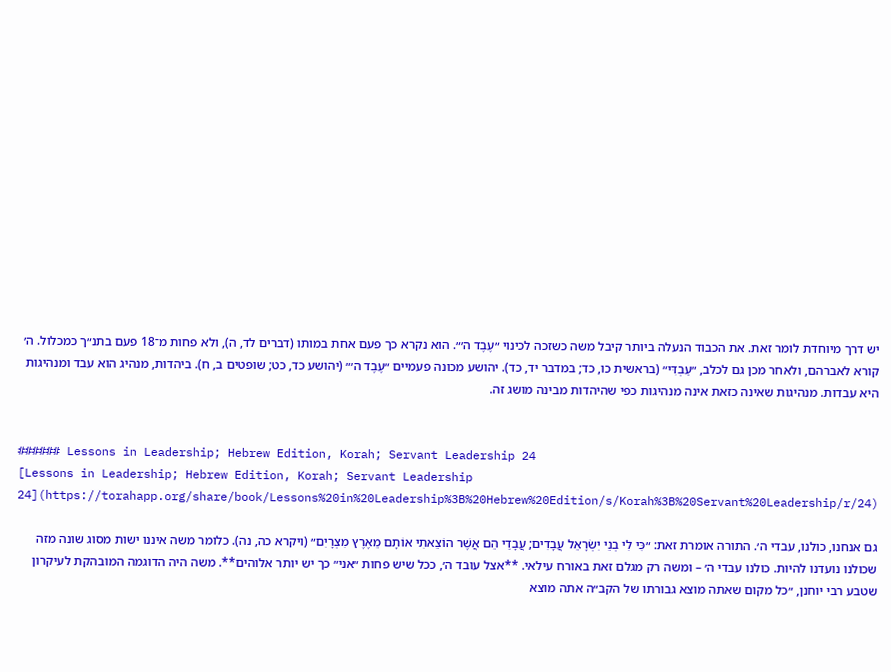יש דרך מיוחדת לומר זאת. את הכבוד הנעלה ביותר קיבל משה כשזכה לכינוי ״עֶבֶד ה׳״. הוא נקרא כך פעם אחת במותו (דברים לד, ה), ולא פחות מ־18 פעם בתנ״ך כמכלול. ה׳ קורא לאברהם, ולאחר מכן גם לכלב, ״עַבְדִּי״ (בראשית כו, כד; במדבר יד, כד). יהושע מכונה פעמיים ״עֶבֶד ה׳״ (יהושע כד, כט; שופטים ב, ח). ביהדות, מנהיג הוא עבד ומנהיגות היא עבדות. מנהיגות שאינה כזאת אינה מנהיגות כפי שהיהדות מבינה מושג זה.


###### Lessons in Leadership; Hebrew Edition, Korah; Servant Leadership 24
[Lessons in Leadership; Hebrew Edition, Korah; Servant Leadership 24](https://torahapp.org/share/book/Lessons%20in%20Leadership%3B%20Hebrew%20Edition/s/Korah%3B%20Servant%20Leadership/r/24)

גם אנחנו, כולנו, עבדי ה׳. התורה אומרת זאת: ״כִּי לִי בְנֵי יִשְׂרָאֵל עֲבָדִים; עֲבָדַי הֵם אֲשֶׁר הוֹצֵאתִי אוֹתָם מֵאֶרֶץ מִצְרָיִם״ (ויקרא כה, נה). כלומר משה איננו ישות מסוג שונה מזה שכולנו נועדנו להיות. כולנו עבדי ה׳ – ומשה רק מגלם זאת באורח עילאי. **אצל עובד ה׳, ככל שיש פחות ״אני״ כך יש יותר אלוהים**. משה היה הדוגמה המובהקת לעיקרון שטבע רבי יוחנן, ״כל מקום שאתה מוצא גבורתו של הקב״ה אתה מוצא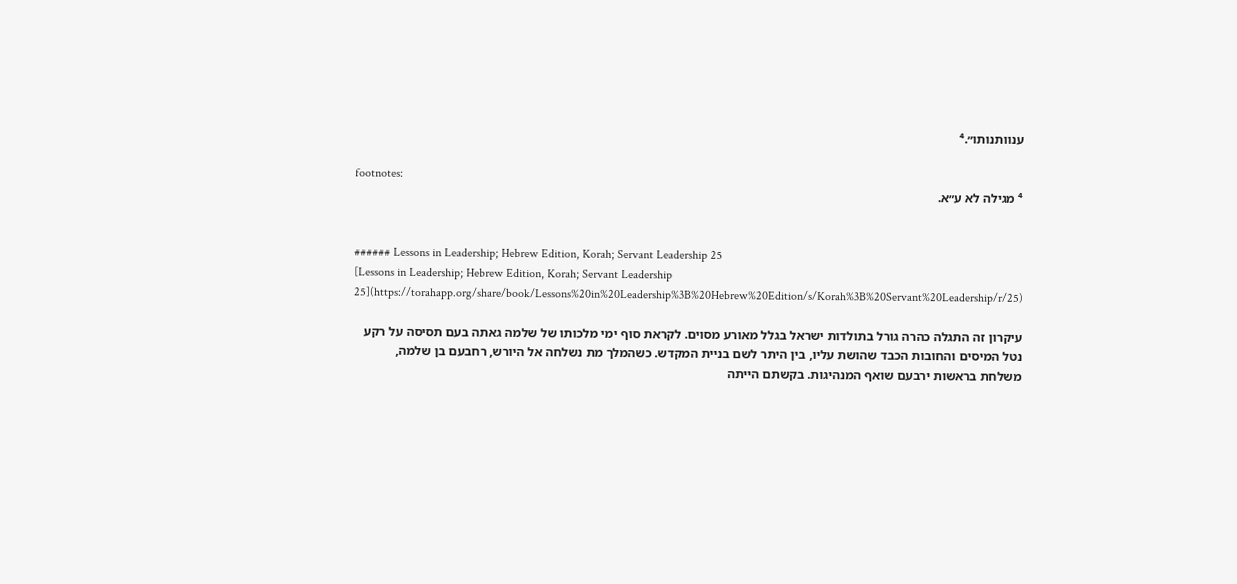ענוותנותו״.⁴

footnotes:
⁴ מגילה לא ע״א.


###### Lessons in Leadership; Hebrew Edition, Korah; Servant Leadership 25
[Lessons in Leadership; Hebrew Edition, Korah; Servant Leadership 25](https://torahapp.org/share/book/Lessons%20in%20Leadership%3B%20Hebrew%20Edition/s/Korah%3B%20Servant%20Leadership/r/25)

עיקרון זה התגלה כהרה גורל בתולדות ישראל בגלל מאורע מסוים. לקראת סוף ימי מלכותו של שלמה גאתה בעם תסיסה על רקע נטל המיסים והחובות הכבד שהושת עליו, בין היתר לשם בניית המקדש. כשהמלך מת נשלחה אל היורש, רחבעם בן שלמה, משלחת בראשות ירבעם שואף המנהיגות. בקשתם הייתה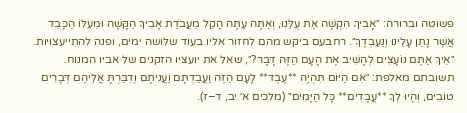פשוטה וברורה: ״אָבִיךָ הִקְשָׁה אֶת עֻלֵּנוּ, וְאַתָּה עַתָּה הָקֵל מֵעֲבֹדַת אָבִיךָ הַקָּשָׁה וּמֵעֻלּוֹ הַכָּבֵד אֲשֶׁר נָתַן עָלֵינוּ וְנַעַבְדֶךָּ״. רחבעם ביקש מהם לחזור אליו בעוד שלושה ימים, ופנה להתייעצויות. ״אֵיךְ אַתֶּם נוֹעָצִים לְהָשִׁיב אֶת הָעָם הַזֶּה דָּבָר?״, שאל את יועציו הזקנים של אביו המנוח. תשובתם מאלפת: ״אִם הַיּוֹם תִּהְיֶה **עֶבֶד** לָעָם הַזֶּה וַעֲבַדְתָּם וַעֲנִיתָם וְדִבַּרְתָּ אֲלֵיהֶם דְּבָרִים טוֹבִים, וְהָיוּ לְךָ **עֲבָדִים** כָּל הַיָּמִים״ (מלכים א׳ יב, ד–ז).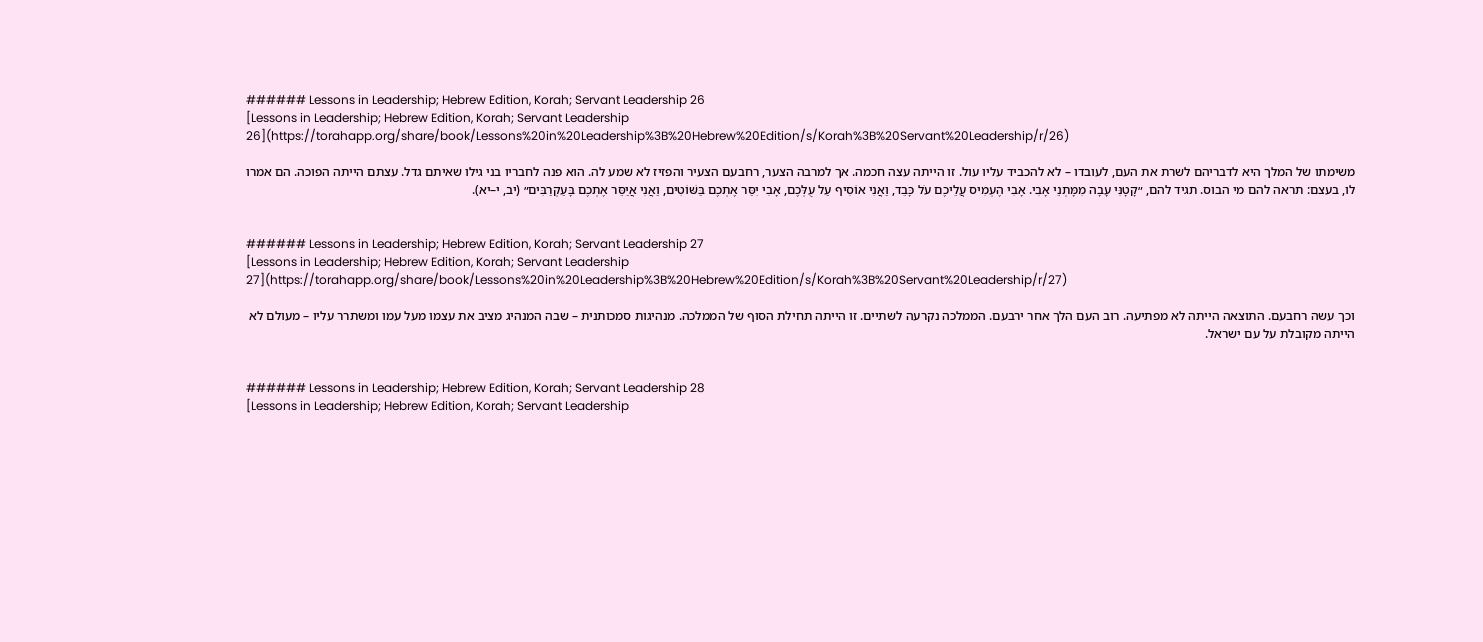###### Lessons in Leadership; Hebrew Edition, Korah; Servant Leadership 26
[Lessons in Leadership; Hebrew Edition, Korah; Servant Leadership 26](https://torahapp.org/share/book/Lessons%20in%20Leadership%3B%20Hebrew%20Edition/s/Korah%3B%20Servant%20Leadership/r/26)

משימתו של המלך היא לדבריהם לשרת את העם, לעובדו – לא להכביד עליו עול. זו הייתה עצה חכמה. אך למרבה הצער, רחבעם הצעיר והפזיז לא שמע לה. הוא פנה לחבריו בני גילו שאיתם גדל. עצתם הייתה הפוכה. הם אמרו לו, בעצם: תראה להם מי הבוס. תגיד להם, ״קָטָנִּי עָבָה מִמָּתְנֵי אָבִי. אָבִי הֶעְמִיס עֲלֵיכֶם עֹל כָּבֵד, וַאֲנִי אוֹסִיף עַל עֻלְּכֶם, אָבִי יִסַּר אֶתְכֶם בַּשּׁוֹטִים, וַאֲנִי אֲיַסֵּר אֶתְכֶם בָּעַקְרַבִּים״ (יב, י–יא).


###### Lessons in Leadership; Hebrew Edition, Korah; Servant Leadership 27
[Lessons in Leadership; Hebrew Edition, Korah; Servant Leadership 27](https://torahapp.org/share/book/Lessons%20in%20Leadership%3B%20Hebrew%20Edition/s/Korah%3B%20Servant%20Leadership/r/27)

וכך עשה רחבעם. התוצאה הייתה לא מפתיעה. רוב העם הלך אחר ירבעם. הממלכה נקרעה לשתיים. זו הייתה תחילת הסוף של הממלכה. מנהיגות סמכותנית – שבה המנהיג מציב את עצמו מעל עמו ומשתרר עליו – מעולם לא הייתה מקובלת על עם ישראל.


###### Lessons in Leadership; Hebrew Edition, Korah; Servant Leadership 28
[Lessons in Leadership; Hebrew Edition, Korah; Servant Leadership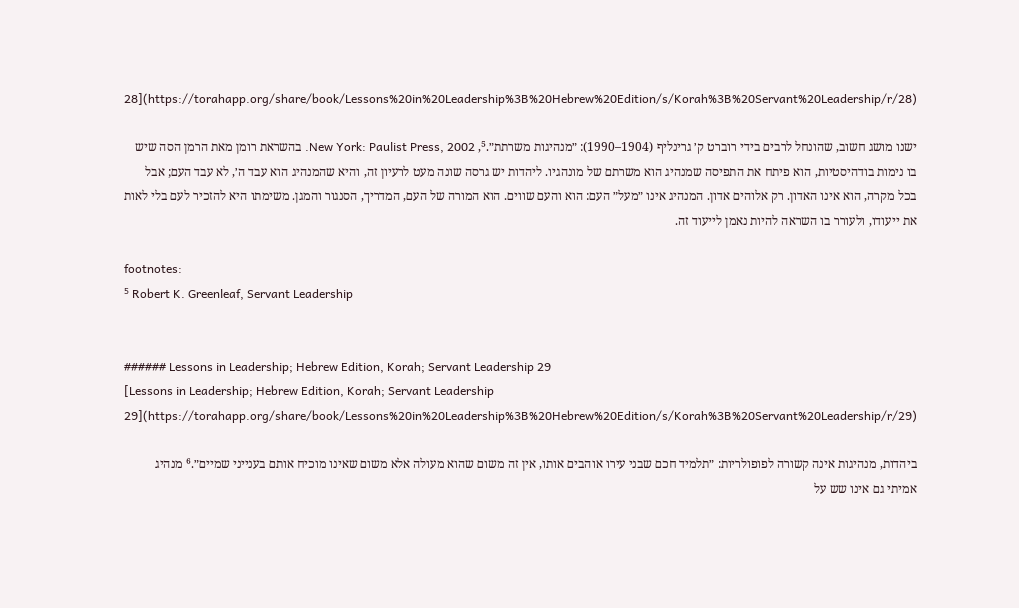28](https://torahapp.org/share/book/Lessons%20in%20Leadership%3B%20Hebrew%20Edition/s/Korah%3B%20Servant%20Leadership/r/28)

ישנו מושג חשוב, שהונחל לרבים בידי רוברט ק׳ גרינליף (1904–1990): ״מנהיגות משרתת״.⁵, New York: Paulist Press, 2002. בהשראת רומן מאת הרמן הסה שיש בו נימות בודהיסטיות, הוא פיתח את התפיסה שמנהיג הוא משרתם של מונהגיו. ליהדות יש גרסה שונה מעט לרעיון זה, והיא שהמנהיג הוא עבד ה׳, לא עבד העם; אבל בכל מקרה, הוא אינו האדון. רק אלוהים אדון. המנהיג אינו ״מעל״ העם: הוא והעם שווים. הוא המורה של העם, המדריך, הסנגור והמגן. משימתו היא להזכיר לעם בלי לאות את ייעודו, ולעורר בו השראה להיות נאמן לייעוד זה.

footnotes:
⁵ Robert K. Greenleaf, Servant Leadership


###### Lessons in Leadership; Hebrew Edition, Korah; Servant Leadership 29
[Lessons in Leadership; Hebrew Edition, Korah; Servant Leadership 29](https://torahapp.org/share/book/Lessons%20in%20Leadership%3B%20Hebrew%20Edition/s/Korah%3B%20Servant%20Leadership/r/29)

ביהדות, מנהיגות אינה קשורה לפופולריות: ״תלמיד חכם שבני עירו אוהבים אותו, אין זה משום שהוא מעולה אלא משום שאינו מוכיח אותם בענייני שמיים״.⁶ מנהיג אמיתי גם אינו שש על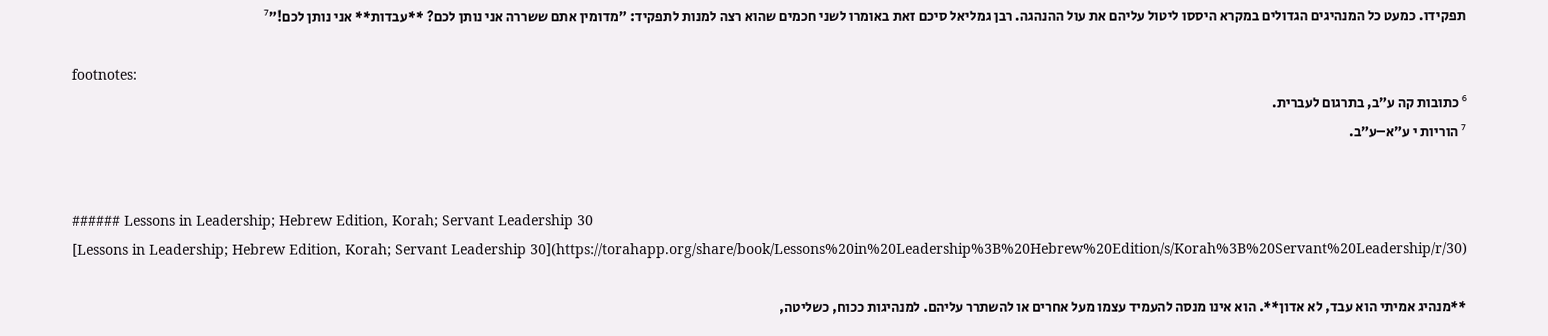תפקידו. כמעט כל המנהיגים הגדולים במקרא היססו ליטול עליהם את עול ההנהגה. רבן גמליאל סיכם זאת באומרו לשני חכמים שהוא רצה למנות לתפקיד: ״מדומין אתם ששררה אני נותן לכם? **עבדות** אני נותן לכם!״⁷

footnotes:
⁶ כתובות קה ע״ב, בתרגום לעברית.
⁷ הוריות י ע״א–ע״ב.


###### Lessons in Leadership; Hebrew Edition, Korah; Servant Leadership 30
[Lessons in Leadership; Hebrew Edition, Korah; Servant Leadership 30](https://torahapp.org/share/book/Lessons%20in%20Leadership%3B%20Hebrew%20Edition/s/Korah%3B%20Servant%20Leadership/r/30)

**מנהיג אמיתי הוא עבד, לא אדון**. הוא אינו מנסה להעמיד עצמו מעל אחרים או להשתרר עליהם. למנהיגות ככוח, כשליטה,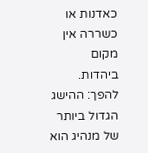כאדנות או כשררה אין מקום ביהדות. להפך: ההישג הגדול ביותר של מנהיג הוא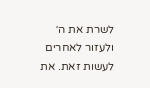לשרת את ה׳ ולעזור לאחרים לעשות זאת. את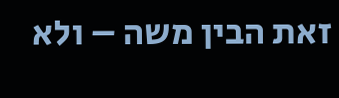זאת הבין משה – ולא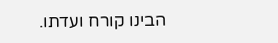הבינו קורח ועדתו.